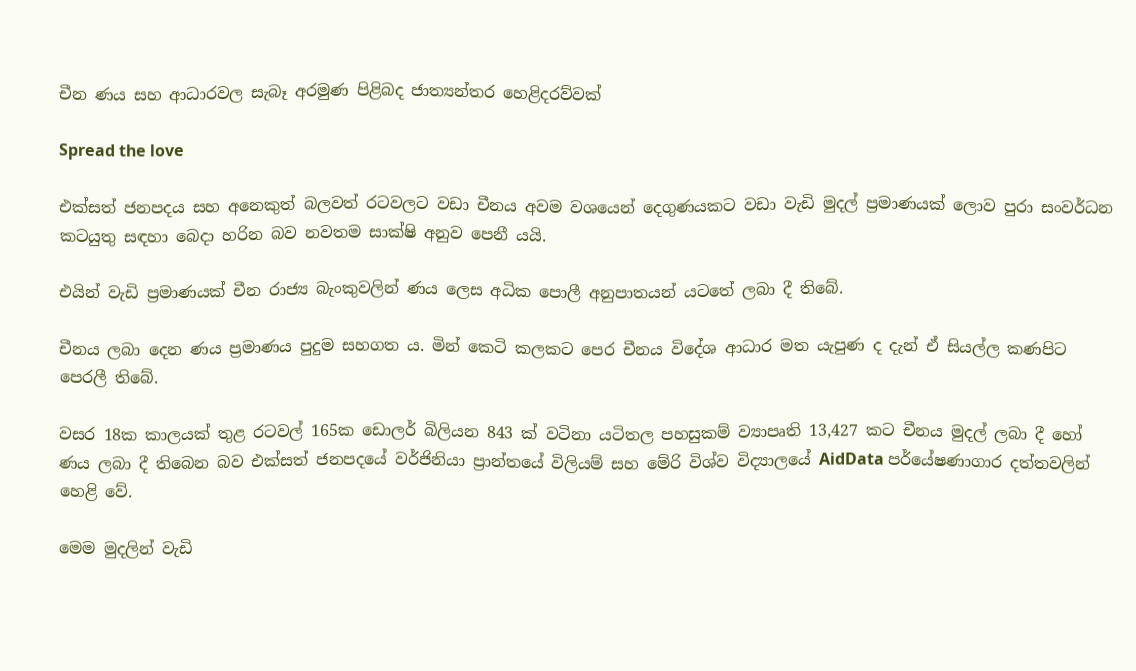චීන ණය සහ ආධාරවල සැබෑ අරමුණ පිළිබද ජාත්‍යන්තර හෙළිදරව්වක්

Spread the love

එක්සත් ජනපදය සහ අනෙකුත් බලවත් රටවලට වඩා චීනය අවම වශයෙන් දෙගුණයකට වඩා වැඩි මුදල් ප්‍රමාණයක් ලොව පුරා සංවර්ධන කටයුතු සඳහා බෙදා හරින බව නවතම සාක්ෂි අනුව පෙනී යයි.

එයින් වැඩි ප්‍රමාණයක් චීන රාජ්‍ය බැංකුවලින් ණය ලෙස අධික පොලී අනුපාතයන් යටතේ ලබා දී තිබේ.

චීනය ලබා දෙන ණය ප්‍රමාණය පුදුම සහගත ය. මින් කෙටි කලකට පෙර චීනය විදේශ ආධාර මත යැපුණ ද දැන් ඒ සියල්ල කණපිට පෙරලී තිබේ.

වසර 18ක කාලයක් තුළ රටවල් 165ක ඩොලර් බිලියන 843 ක් වටිනා යටිතල පහසුකම් ව්‍යාපෘති 13,427 කට චීනය මුදල් ලබා දී හෝ ණය ලබා දී තිබෙන බව එක්සත් ජනපදයේ වර්ජිනියා ප්‍රාන්තයේ විලියම් සහ මේරි විශ්ව විද්‍යාලයේ AidData පර්යේෂණාගාර දත්තවලින් හෙළි වේ.

මෙම මුදලින් වැඩි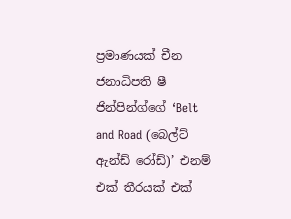ප්‍රමාණයක් චීන ජනාධිපති ෂී ජින්පින්ග්ගේ ‘Belt and Road (බෙල්ට් ඇන්ඩ් රෝඩ්)’ එනම් එක් තීරයක් එක්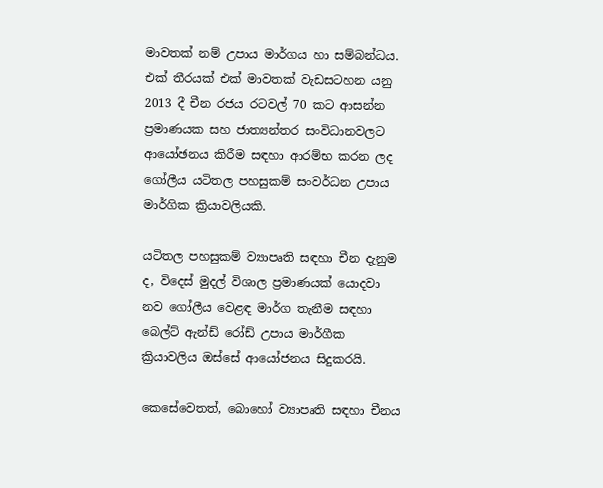මාවතක් නම් උපාය මාර්ගය හා සම්බන්ධය. එක් තීරයක් එක් මාවතක් වැඩසටහන යනු 2013 දී චීන රජය රටවල් 70 කට ආසන්න ප්‍රමාණයක සහ ජාත්‍යන්තර සංවිධානවලට ආයෝඡනය කිරීම සඳහා ආරම්භ කරන ලද ගෝලීය යටිතල පහසුකම් සංවර්ධන උපාය මාර්ගික ක්‍රියාවලියකි.

යටිතල පහසුකම් ව්‍යාපෘති සඳහා චීන දැනුම ද, විදෙස් මුදල් විශාල ප්‍රමාණයක් යොදවා නව ගෝලීය වෙළඳ මාර්ග තැනීම සඳහා බෙල්ට් ඇන්ඩ් රෝඩ් උපාය මාර්ගීක ක්‍රියාවලිය ඔස්සේ ආයෝජනය සිදුකරයි.

කෙසේවෙතත්, බොහෝ ව්‍යාපෘති සඳහා චීනය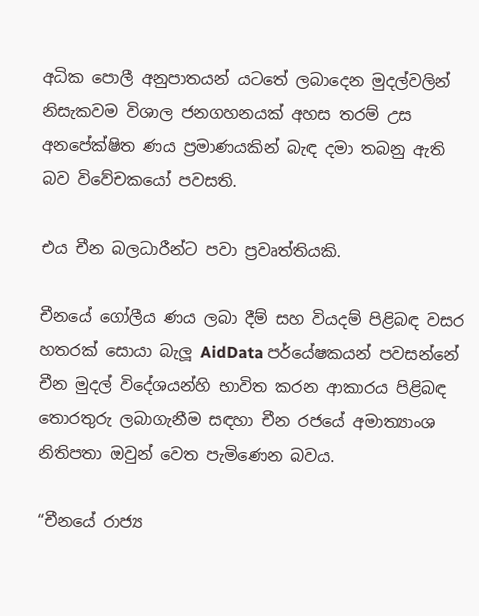අධික පොලී අනුපාතයන් යටතේ ලබාදෙන මුදල්වලින් නිසැකවම විශාල ජනගහනයක් අහස තරම් උස අනපේක්ෂිත ණය ප්‍රමාණයකින් බැඳ දමා තබනු ඇති බව විවේචකයෝ පවසති.

එය චීන බලධාරීන්ට පවා ප්‍රවෘත්තියකි.

චීනයේ ගෝලීය ණය ලබා දීම් සහ වියදම් පිළිබඳ වසර හතරක් සොයා බැලූ AidData පර්යේෂකයන් පවසන්නේ චීන මුදල් විදේශයන්හි භාවිත කරන ආකාරය පිළිබඳ තොරතුරු ලබාගැනීම සඳහා චීන රජයේ අමාත්‍යාංශ නිතිපතා ඔවුන් වෙත පැමිණෙන බවය.

“චීනයේ රාජ්‍ය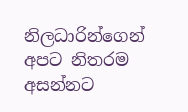නිලධාරින්ගෙන් අපට නිතරම අසන්නට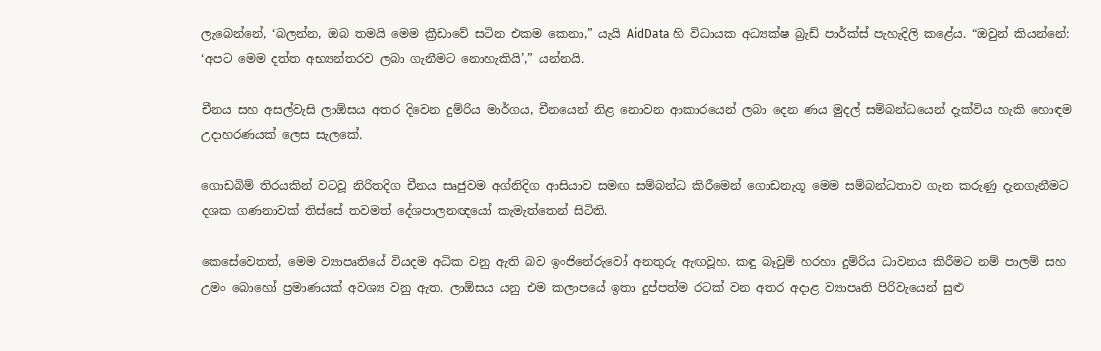ලැබෙන්නේ, ‘බලන්න, ඔබ තමයි මෙම ක්‍රීඩාවේ සටින එකම කෙනා,” යැයි AidData හි විධායක අධ්‍යක්ෂ බ්‍රැඩ් පාර්ක්ස් පැහැදිලි කළේය. “ඔවුන් කියන්නේ: ‘අපට මෙම දත්ත අභ්‍යන්තරව ලබා ගැනීමට නොහැකියි’,” යන්නයි.

චීනය සහ අසල්වැසි ලාඕසය අතර දිවෙන දුම්රිය මාර්ගය, චීනයෙන් නිළ නොවන ආකාරයෙන් ලබා දෙන ණය මුදල් සම්බන්ධයෙන් දැක්විය හැකි හොඳම උදාහරණයක් ලෙස සැලකේ.

ගොඩබිම් තිරයකින් වටවූ නිරිතදිග චීනය සෘජුවම අග්නිදිග ආසියාව සමඟ සම්බන්ධ කිරීමෙන් ගොඩනැගූ මෙම සම්බන්ධතාව ගැන කරුණු දැනගැනීමට දශක ගණනාවක් තිස්සේ තවමත් දේශපාලනඥයෝ කැමැත්තෙන් සිටිති.

කෙසේවෙතත්, මෙම ව්‍යාපෘතියේ වියදම අධික වනු ඇති බව ඉංජිනේරුවෝ අනතුරු ඇඟවූහ. කඳු බෑවුම් හරහා දුම්රිය ධාවනය කිරීමට නම් පාලම් සහ උමං බොහෝ ප්‍රමාණයක් අවශ්‍ය වනු ඇත. ලාඕසය යනු එම කලාපයේ ඉතා දුප්පත්ම රටක් වන අතර අදාළ ව්‍යාපෘති පිරිවැයෙන් සුළු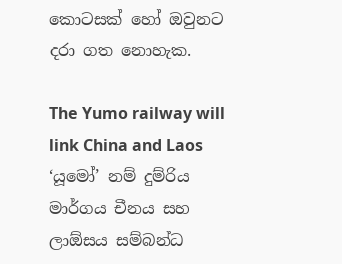කොටසක් හෝ ඔවුනට දරා ගත නොහැක.

The Yumo railway will link China and Laos
‘යූමෝ’ නම් දුම්රිය මාර්ගය චීනය සහ ලාඕසය සම්බන්ධ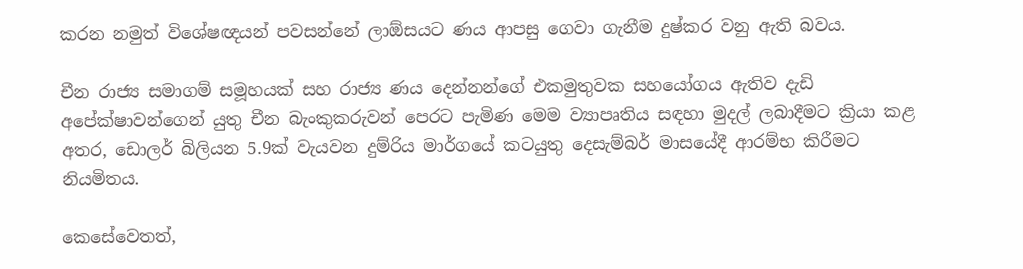කරන නමුත් විශේෂඥයන් පවසන්නේ ලාඕසයට ණය ආපසු ගෙවා ගැනීම දුෂ්කර වනු ඇති බවය.

චීන රාජ්‍ය සමාගම් සමූහයක් සහ රාජ්‍ය ණය දෙන්නන්ගේ එකමුතුවක සහයෝගය ඇතිව දැඩි අපේක්ෂාවන්ගෙන් යුතු චීන බැංකුකරුවන් පෙරට පැමිණ මෙම ව්‍යාපෘතිය සඳහා මුදල් ලබාදීමට ක්‍රියා කළ අතර, ඩොලර් බිලියන 5.9ක් වැයවන දුම්රිය මාර්ගයේ කටයුතු දෙසැම්බර් මාසයේදී ආරම්භ කිරීමට නියමිතය.

කෙසේවෙතත්,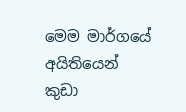මෙම මාර්ගයේ අයිතියෙන් කුඩා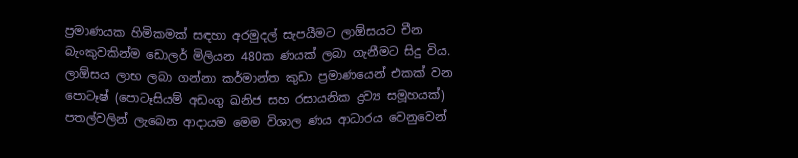ප්‍රමාණයක හිමිකමක් සඳහා අරමුදල් සැපයීමට ලාඕසයට චීන බැංකුවකින්ම ඩොලර් මිලියන 480ක ණයක් ලබා ගැනීමට සිදු විය. ලාඕසය ලාභ ලබා ගන්නා කර්මාන්ත කුඩා ප්‍රමාණයෙන් එකක් වන පොටෑෂ් (පොටෑසියම් අඩංගු ඛනිජ සහ රසායනික ද්‍රව්‍ය සමූහයක්) පතල්වලින් ලැබෙන ආදායම මෙම විශාල ණය ආධාරය වෙනුවෙන්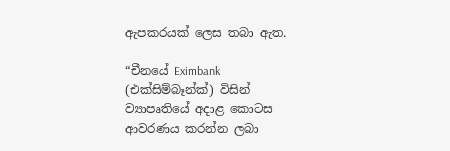ඇපකරයක් ලෙස තබා ඇත.

“චීනයේ Eximbank (එක්සිම්බෑන්ක්) විසින් ව්‍යාපෘතියේ අදාළ කොටස ආවරණය කරන්න ලබා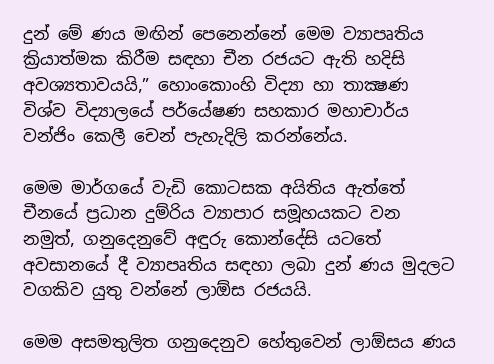දුන් මේ ණය මඟින් පෙනෙන්නේ මෙම ව්‍යාපෘතිය ක්‍රියාත්මක කිරීම සඳහා චීන රජයට ඇති හදිසි අවශ්‍යතාවයයි,” හොංකොංහි විද්‍යා හා තාක්‍ෂණ විශ්ව විද්‍යාලයේ පර්යේෂණ සහකාර මහාචාර්ය වන්ජිං කෙලී චෙන් පැහැදිලි කරන්නේය.

මෙම මාර්ගයේ වැඩි කොටසක අයිතිය ඇත්තේ චීනයේ ප්‍රධාන දුම්රිය ව්‍යාපාර සමූහයකට වන නමුත්, ගනුදෙනුවේ අඳුරු කොන්දේසි යටතේ අවසානයේ දී ව්‍යාපෘතිය සඳහා ලබා දුන් ණය මුදලට වගකිව යුතු වන්නේ ලාඕස රජයයි.

මෙම අසමතුලිත ගනුදෙනුව හේතුවෙන් ලාඕසය ණය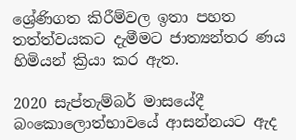ශ්‍රේණිගත කිරීම්වල ඉතා පහත තත්ත්වයකට දැමීමට ජාත්‍යන්තර ණය හිමියන් ක්‍රියා කර ඇත.

2020 සැප්තැම්බර් මාසයේදී බංකොලොත්භාවයේ ආසන්නයට ඇද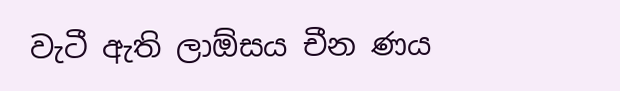වැටී ඇති ලාඕසය චීන ණය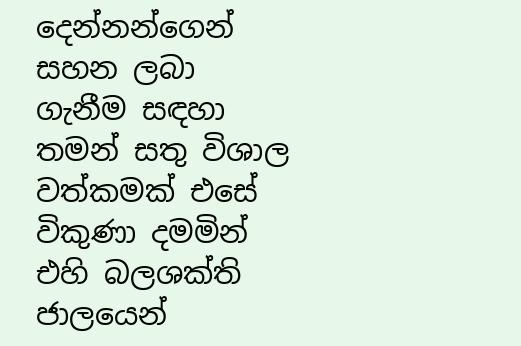දෙන්නන්ගෙන් සහන ලබා ගැනීම සඳහා තමන් සතු විශාල වත්කමක් එසේ විකුණා දමමින් එහි බලශක්ති ජාලයෙන්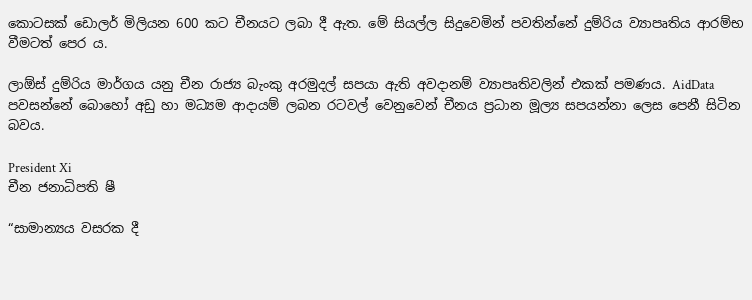කොටසක් ඩොලර් මිලියන 600 කට චීනයට ලබා දී ඇත. මේ සියල්ල සිදුවෙමින් පවතින්නේ දුම්රිය ව්‍යාපෘතිය ආරම්භ වීමටත් පෙර ය.

ලාඕස් දුම්රිය මාර්ගය යනු චීන රාජ්‍ය බැංකු අරමුදල් සපයා ඇති අවදානම් ව්‍යාපෘතිවලින් එකක් පමණය. AidData පවසන්නේ බොහෝ අඩු හා මධ්‍යම ආදායම් ලබන රටවල් වෙනුවෙන් චීනය ප්‍රධාන මූල්‍ය සපයන්නා ලෙස පෙනී සිටින බවය.

President Xi
චීන ජනාධිපති ෂී

“සාමාන්‍යය වසරක දී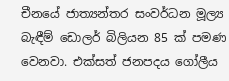චීනයේ ජාත්‍යන්තර සංවර්ධන මූල්‍ය බැඳීම් ඩොලර් බිලියන 85 ක් පමණ වෙනවා. එක්සත් ජනපදය ගෝලීය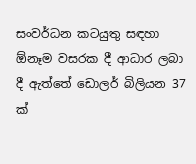සංවර්ධන කටයුතු සඳහා ඕනෑම වසරක දී ආධාර ලබා දී ඇත්තේ ඩොලර් බිලියන 37 ක්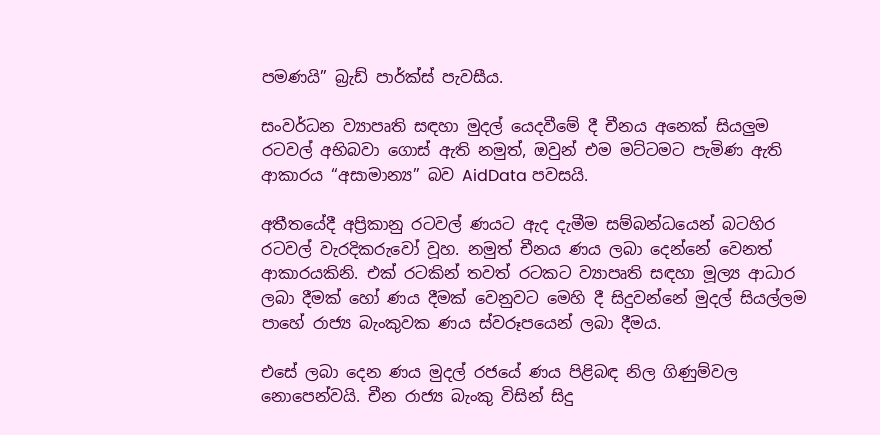පමණයි” බ්‍රැඩ් පාර්ක්ස් පැවසීය.

සංවර්ධන ව්‍යාපෘති සඳහා මුදල් යෙදවීමේ දී චීනය අනෙක් සියලුම රටවල් අභිබවා ගොස් ඇති නමුත්, ඔවුන් එම මට්ටමට පැමිණ ඇති ආකාරය “අසාමාන්‍ය” බව AidData පවසයි.

අතීතයේදී අප්‍රිකානු රටවල් ණයට ඇද දැමීම සම්බන්ධයෙන් බටහිර රටවල් වැරදිකරුවෝ වූහ. නමුත් චීනය ණය ලබා දෙන්නේ වෙනත් ආකාරයකිනි. එක් රටකින් තවත් රටකට ව්‍යාපෘති සඳහා මූල්‍ය ආධාර ලබා දීමක් හෝ ණය දීමක් වෙනුවට මෙහි දී සිදුවන්නේ මුදල් සියල්ලම පාහේ රාජ්‍ය බැංකුවක ණය ස්වරූපයෙන් ලබා දීමය.

එසේ ලබා දෙන ණය මුදල් රජයේ ණය පිළිබඳ නිල ගිණුම්වල නොපෙන්වයි. චීන රාජ්‍ය බැංකු විසින් සිදු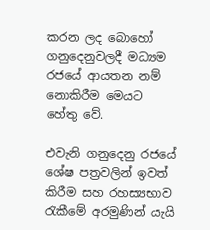කරන ලද බොහෝ ගනුදෙනුවලදී මධ්‍යම රජයේ ආයතන නම් නොකිරීම මෙයට හේතු වේ.

එවැනි ගනුදෙනු රජයේ ශේෂ පත්‍රවලින් ඉවත් කිරීම සහ රහස්‍යභාව රැකීමේ අරමුණින් යැයි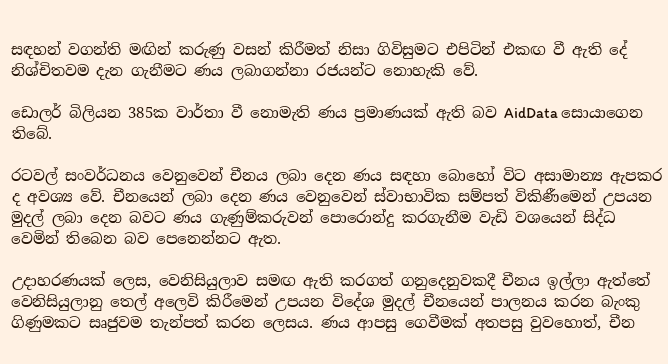සඳහන් වගන්ති මඟින් කරුණු වසන් කිරීමත් නිසා ගිවිසුමට එපිටින් එකඟ වී ඇති දේ නිශ්චිතවම දැන ගැනීමට ණය ලබාගන්නා රජයන්ට නොහැකි වේ.

ඩොලර් බිලියන 385ක වාර්තා වී නොමැති ණය ප්‍රමාණයක් ඇති බව AidData සොයාගෙන තිබේ.

රටවල් සංවර්ධනය වෙනුවෙන් චීනය ලබා දෙන ණය සඳහා බොහෝ විට අසාමාන්‍ය ඇපකර ද අවශ්‍ය වේ. චීනයෙන් ලබා දෙන ණය වෙනුවෙන් ස්වාභාවික සම්පත් විකිණීමෙන් උපයන මුදල් ලබා දෙන බවට ණය ගැණුම්කරුවන් පොරොන්දු කරගැනීම වැඩි වශයෙන් සිද්ධ වෙමින් තිබෙන බව පෙනෙන්නට ඇත.

උදාහරණයක් ලෙස, වෙනිසියුලාව සමඟ ඇති කරගත් ගනුදෙනුවකදී චීනය ඉල්ලා ඇත්තේ වෙනිසියුලානු තෙල් අලෙවි කිරීමෙන් උපයන විදේශ මුදල් චීනයෙන් පාලනය කරන බැංකු ගිණුමකට සෘජුවම තැන්පත් කරන ලෙසය. ණය ආපසු ගෙවීමක් අතපසු වුවහොත්, චීන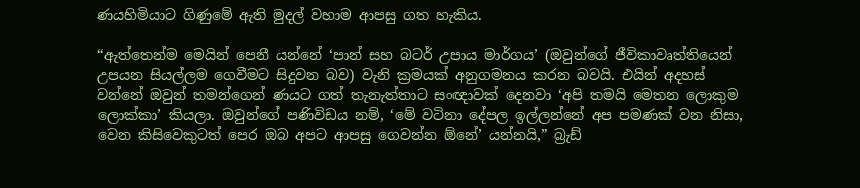ණයහිමියාට ගිණුමේ ඇති මුදල් වහාම ආපසු ගත හැකිය.

“ඇත්තෙන්ම මෙයින් පෙනී යන්නේ ‘පාන් සහ බටර් උපාය මාර්ගය’ (ඔවුන්ගේ ජීවිකාවෘත්තියෙන් උපයන සියල්ලම ගෙවීමට සිදුවන බව) වැනි ක්‍රමයක් අනුගමනය කරන බවයි. එයින් අදහස් වන්නේ ඔවුන් තමන්ගෙන් ණයට ගත් තැනැත්තාට සංඥාවක් දෙනවා ‘අපි තමයි මෙතන ලොකුම ලොක්කා’ කියලා. ඔවුන්ගේ පණිවිඩය නම්, ‘මේ වටිනා දේපල ඉල්ලන්නේ අප පමණක් වන නිසා, වෙන කිසිවෙකුටත් පෙර ඔබ අපට ආපසු ගෙවන්න ඕනේ’ යන්නයි,” බ්‍රැඩ්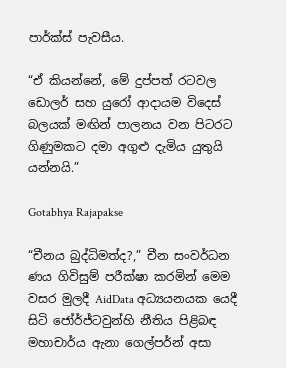පාර්ක්ස් පැවසීය.

“ඒ කියන්නේ, මේ දුප්පත් රටවල ඩොලර් සහ යුරෝ ආදායම විදෙස් බලයක් මඟින් පාලනය වන පිටරට ගිණුමකට දමා අගුළු දැමිය යුතුයි යන්නයි.”

Gotabhya Rajapakse

“චීනය බුද්ධිමත්ද?,” චීන සංවර්ධන ණය ගිවිසුම් පරීක්ෂා කරමින් මෙම වසර මුලදී AidData අධ්‍යයනයක යෙදී සිටි ජෝර්ජ්ටවුන්හි නීතිය පිළිබඳ මහාචාර්ය ඇනා ගෙල්පර්න් අසා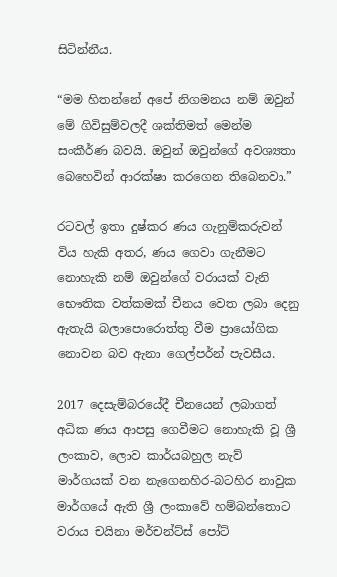සිටින්නීය.

“මම හිතන්නේ අපේ නිගමනය නම් ඔවුන් මේ ගිවිසුම්වලදී ශක්තිමත් මෙන්ම සංකීර්ණ බවයි. ඔවුන් ඔවුන්ගේ අවශ්‍යතා බෙහෙවින් ආරක්ෂා කරගෙන තිබෙනවා.”

රටවල් ඉතා දුෂ්කර ණය ගැනුම්කරුවන් විය හැකි අතර, ණය ගෙවා ගැනීමට නොහැකි නම් ඔවුන්ගේ වරායක් වැනි භෞතික වත්කමක් චීනය වෙත ලබා දෙනු ඇතැයි බලාපොරොත්තු වීම ප්‍රායෝගික නොවන බව ඇනා ගෙල්පර්න් පැවසීය.

2017 දෙසැම්බරයේදී චීනයෙන් ලබාගත් අධික ණය ආපසු ගෙවීමට නොහැකි වූ ශ්‍රී ලංකාව, ලොව කාර්යබහුල නැව් මාර්ගයක් වන නැගෙනහිර-බටහිර නාවුක මාර්ගයේ ඇති ශ්‍රී ලංකාවේ හම්බන්තොට වරාය චයිනා මර්චන්ට්ස් පෝට්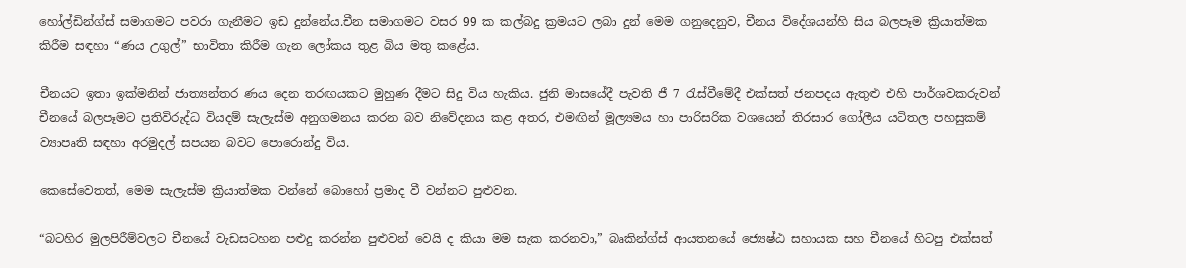හෝල්ඩින්ග්ස් සමාගමට පවරා ගැනීමට ඉඩ දුන්නේය.චීන සමාගමට වසර 99 ක කල්බදු ක්‍රමයට ලබා දුන් මෙම ගනුදෙනුව, චීනය විදේශයන්හි සිය බලපෑම ක්‍රියාත්මක කිරීම සඳහා “ණය උගුල්” භාවිතා කිරීම ගැන ලෝකය තුළ බිය මතු කළේය.

චීනයට ඉතා ඉක්මනින් ජාත්‍යන්තර ණය දෙන තරඟයකට මුහුණ දීමට සිදු විය හැකිය. ජුනි මාසයේදී පැවති ජී 7 රැස්වීමේදී එක්සත් ජනපදය ඇතුළු එහි පාර්ශවකරුවන් චීනයේ බලපෑමට ප්‍රතිවිරුද්ධ වියදම් සැලැස්ම අනුගමනය කරන බව නිවේදනය කළ අතර, එමඟින් මූල්‍යමය හා පාරිසරික වශයෙන් තිරසාර ගෝලීය යටිතල පහසුකම් ව්‍යාපෘති සඳහා අරමුදල් සපයන බවට පොරොන්දු විය.

කෙසේවෙතත්, මෙම සැලැස්ම ක්‍රියාත්මක වන්නේ බොහෝ ප්‍රමාද වී වන්නට පුළුවන.

“බටහිර මුලපිරීම්වලට චීනයේ වැඩසටහන පළුදු කරන්න පුළුවන් වෙයි ද කියා මම සැක කරනවා,” බෘකින්ග්ස් ආයතනයේ ජ්‍යෙෂ්ඨ සහායක සහ චීනයේ හිටපු එක්සත්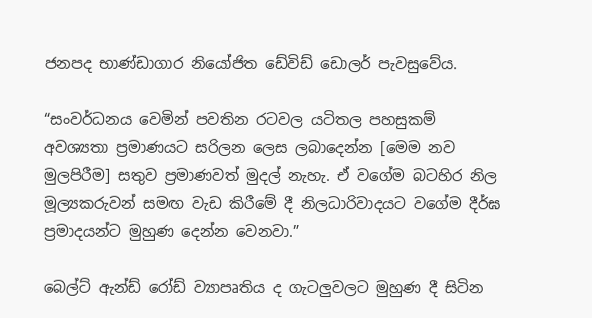ජනපද භාණ්ඩාගාර නියෝජිත ඩේවිඩ් ඩොලර් පැවසුවේය.

“සංවර්ධනය වෙමින් පවතින රටවල යටිතල පහසුකම් අවශ්‍යතා ප්‍රමාණයට සරිලන ලෙස ලබාදෙන්න [මෙම නව මුලපිරීම] සතුව ප්‍රමාණවත් මුදල් නැහැ. ඒ වගේම බටහිර නිල මූල්‍යකරුවන් සමඟ වැඩ කිරීමේ දී නිලධාරිවාදයට වගේම දීර්ඝ ප්‍රමාදයන්ට මුහුණ දෙන්න වෙනවා.”

බෙල්ට් ඇන්ඩ් රෝඩ් ව්‍යාපෘතිය ද ගැටලුවලට මුහුණ දී සිටින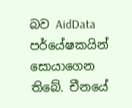බව AidData පර්යේෂකයින් සොයාගෙන තිබේ. චීනයේ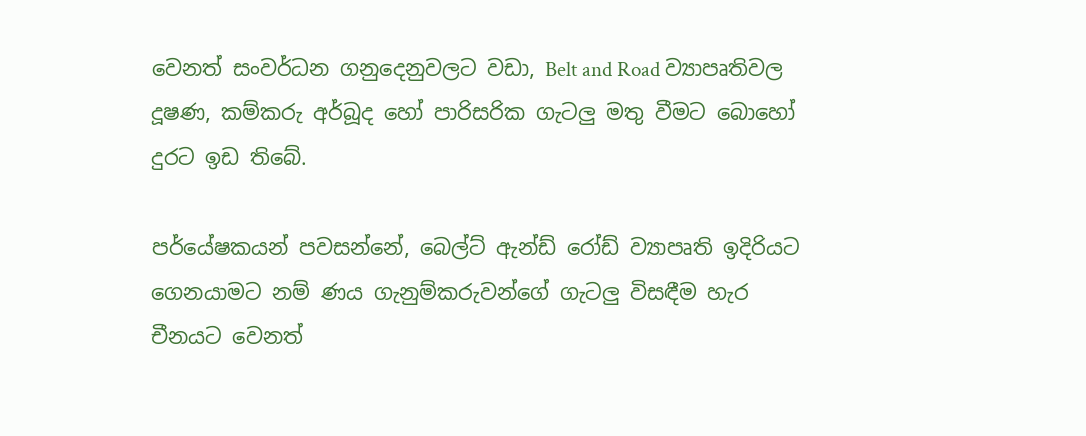වෙනත් සංවර්ධන ගනුදෙනුවලට වඩා, Belt and Road ව්‍යාපෘතිවල දූෂණ, කම්කරු අර්බූද හෝ පාරිසරික ගැටලු මතු වීමට බොහෝ දුරට ඉඩ තිබේ.

පර්යේෂකයන් පවසන්නේ, බෙල්ට් ඇන්ඩ් රෝඩ් ව්‍යාපෘති ඉදිරියට ගෙනයාමට නම් ණය ගැනුම්කරුවන්ගේ ගැටලු විසඳීම හැර චීනයට වෙනත්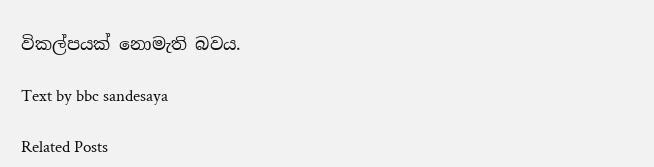විකල්පයක් නොමැති බවය.

Text by bbc sandesaya

Related Posts